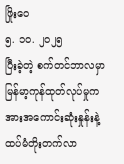ဖြိုးဝေ
၅. ၁၀. ၂၀၂၅
ပြီးခဲ့တဲ့ စက်တင်ဘာလမှာ မြန်မာ့ကုန်ထုတ်လုပ်မှုက အားအကောင်းဆုံးနှုန်းနဲ့ ထပ်မံတိုးတက်လာ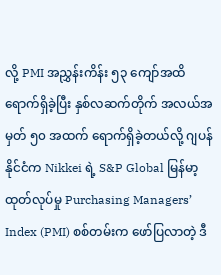လို့ PMI အညွှန်းကိန်း ၅၃ ကျော်အထိ ရောက်ရှိခဲ့ပြီး နှစ်လဆက်တိုက် အလယ်အမှတ် ၅၀ အထက် ရောက်ရှိခဲ့တယ်လို့ ဂျပန်နိုင်ငံက Nikkei ရဲ့ S&P Global မြန်မာ့ထုတ်လုပ်မှု Purchasing Managers’ Index (PMI) စစ်တမ်းက ဖော်ပြလာတဲ့ ဒီ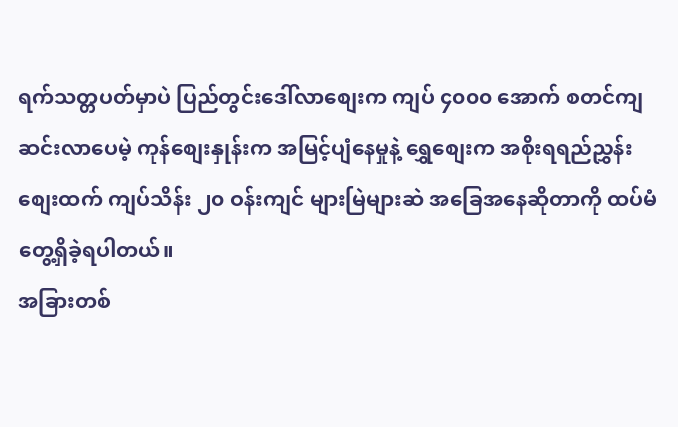ရက်သတ္တပတ်မှာပဲ ပြည်တွင်းဒေါ်လာစျေးက ကျပ် ၄၀၀၀ အောက် စတင်ကျဆင်းလာပေမဲ့ ကုန်စျေးနှုန်းက အမြင့်ပျံနေမှုနဲ့ ရွှေစျေးက အစိုးရရည်ညွှန်းစျေးထက် ကျပ်သိန်း ၂၀ ဝန်းကျင် များမြဲများဆဲ အခြေအနေဆိုတာကို ထပ်မံ တွေ့ရှိခဲ့ရပါတယ်။
အခြားတစ်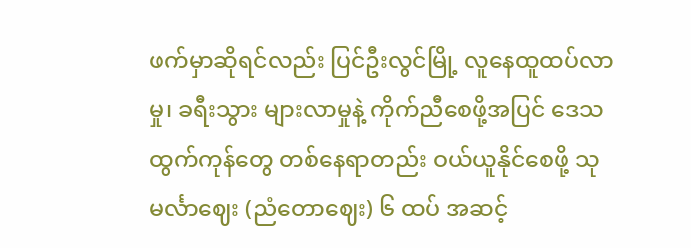ဖက်မှာဆိုရင်လည်း ပြင်ဦးလွင်မြို့ လူနေထူထပ်လာမှု၊ ခရီးသွား များလာမှုနဲ့ ကိုက်ညီစေဖို့အပြင် ဒေသထွက်ကုန်တွေ တစ်နေရာတည်း ဝယ်ယူနိုင်စေဖို့ သုမင်္လာဈေး (ညံတောဈေး) ၆ ထပ် အဆင့်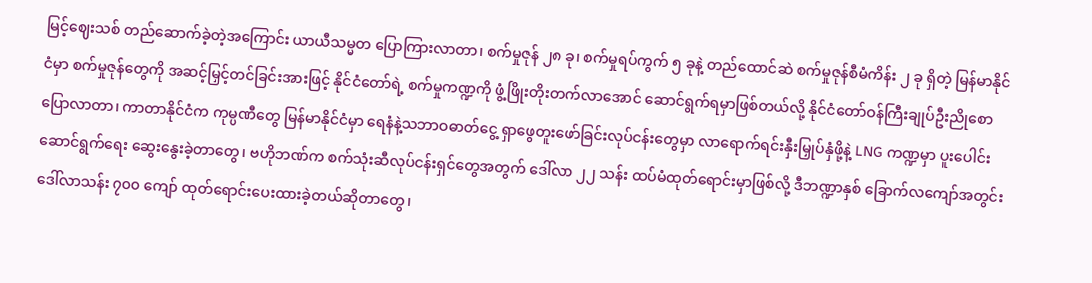မြင့်ဈေးသစ် တည်ဆောက်ခဲ့တဲ့အကြောင်း ယာယီသမ္မတ ပြောကြားလာတာ၊ စက်မှုဇုန် ၂၈ ခု၊ စက်မှုရပ်ကွက် ၅ ခုနဲ့ တည်ထောင်ဆဲ စက်မှုဇုန်စီမံကိန်း ၂ ခု ရှိတဲ့ မြန်မာနိုင်ငံမှာ စက်မှုဇုန်တွေကို အဆင့်မြှင့်တင်ခြင်းအားဖြင့် နိုင်ငံတော်ရဲ့ စက်မှုကဏ္ဍကို ဖွံ့ဖြိုးတိုးတက်လာအောင် ဆောင်ရွက်ရမှာဖြစ်တယ်လို့ နိုင်ငံတော်ဝန်ကြီးချုပ်ဦးညိုစော ပြောလာတာ၊ ကာတာနိုင်ငံက ကုမ္ပဏီတွေ မြန်မာနိုင်ငံမှာ ရေနံနဲ့သဘာဝဓာတ်ငွေ့ ရှာဖွေတူးဖော်ခြင်းလုပ်ငန်းတွေမှာ လာရောက်ရင်းနှီးမြှုပ်နှံဖို့နဲ့ LNG ကဏ္ဍမှာ ပူးပေါင်းဆောင်ရွက်ရေး ဆွေးနွေးခဲ့တာတွေ၊ ဗဟိုဘဏ်က စက်သုံးဆီလုပ်ငန်းရှင်တွေအတွက် ဒေါ်လာ ၂၂ သန်း ထပ်မံထုတ်ရောင်းမှာဖြစ်လို့ ဒီဘဏ္ဍာနှစ် ခြောက်လကျော်အတွင်း ဒေါ်လာသန်း ၇၀၀ ကျော် ထုတ်ရောင်းပေးထားခဲ့တယ်ဆိုတာတွေ၊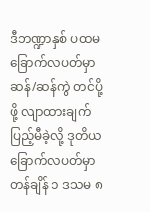ဒီဘဏ္ဍာနှစ် ပထမခြောက်လပတ်မှာ ဆန်/ဆန်ကွဲ တင်ပို့ဖို့ လျာထားချက် ပြည့်မီခဲ့လို့ ဒုတိယခြောက်လပတ်မှာ တန်ချိန် ၁ ဒသမ ၈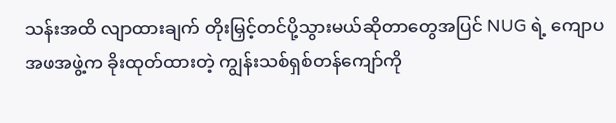သန်းအထိ လျာထားချက် တိုးမြှင့်တင်ပို့သွားမယ်ဆိုတာတွေအပြင် NUG ရဲ့ ကျောပအဖအဖွဲ့က ခိုးထုတ်ထားတဲ့ ကျွန်းသစ်ရှစ်တန်ကျော်ကို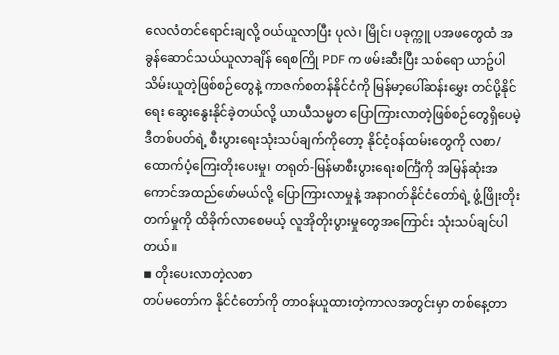လေလံတင်ရောင်းချလို့ ဝယ်ယူလာပြီး ပုလဲ၊ မြိုင်၊ ပခုက္ကူ ပအဖတွေထံ အခွန်ဆောင်သယ်ယူလာချိန် ရေစကြို PDF က ဖမ်းဆီးပြီး သစ်ရော ယာဥ်ပါ သိမ်းယူတဲ့ဖြစ်စဉ်တွေနဲ့ ကာဇက်စတန်နိုင်ငံကို မြန်မာ့ပေါ်ဆန်းမွှေး တင်ပို့နိုင်ရေး ဆွေးနွေးနိုင်ခဲ့တယ်လို့ ယာယီသမ္မတ ပြောကြားလာတဲ့ဖြစ်စဉ်တွေရှိပေမဲ့ ဒီတစ်ပတ်ရဲ့ စီးပွားရေးသုံးသပ်ချက်ကိုတော့ နိုင်ငံ့ဝန်ထမ်းတွေကို လစာ/ထောက်ပံ့ကြေးတိုးပေးမှု၊ တရုတ်-မြန်မာစီးပွားရေးစင်္ကြံကို အမြန်ဆုံးအကောင်အထည်ဖော်မယ်လို့ ပြောကြားလာမှုနဲ့ အနာဂတ်နိုင်ငံတော်ရဲ့ ဖွံ့ဖြိုးတိုးတက်မှုကို ထိခိုက်လာစေမယ့် လူအိုတိုးပွားမှုတွေအကြောင်း သုံးသပ်ချင်ပါတယ်။
◾ တိုးပေးလာတဲ့လစာ
တပ်မတော်က နိုင်ငံတော်ကို တာဝန်ယူထားတဲ့ကာလအတွင်းမှာ တစ်နေ့တာ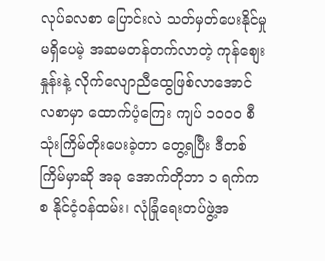လုပ်ခလစာ ပြောင်းလဲ သတ်မှတ်ပေးနိုင်မှုမရှိပေမဲ့ အဆမတန်တက်လာတဲ့ ကုန်စျေးနှုန်းနဲ့ လိုက်လျောညီထွေဖြစ်လာအောင် လစာမှာ ထောက်ပံ့ကြေး ကျပ် ၁၀၀၀ စီ သုံးကြိမ်တိုးပေးခဲ့တာ တွေ့ရပြီး ဒီတစ်ကြိမ်မှာဆို အခု အောက်တိုဘာ ၁ ရက်ကစ နိုင်ငံ့ဝန်ထမ်း၊ လုံခြုံရေးတပ်ဖွဲ့အ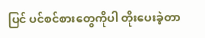ပြင် ပင်စင်စားတွေကိုပါ တိုးပေးခဲ့တာ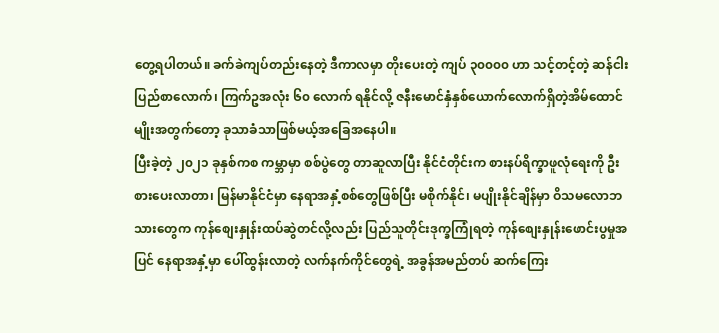တွေ့ရပါတယ်။ ခက်ခဲကျပ်တည်းနေတဲ့ ဒီကာလမှာ တိုးပေးတဲ့ ကျပ် ၃၀၀၀၀ ဟာ သင့်တင့်တဲ့ ဆန်ငါးပြည်စာလောက်၊ ကြက်ဥအလုံး ၆၀ လောက် ရနိုင်လို့ ဇနီးမောင်နှံနှစ်ယောက်လောက်ရှိတဲ့အိမ်ထောင်မျိုးအတွက်တော့ ခုသာခံသာဖြစ်မယ့်အခြေအနေပါ။
ပြီးခဲ့တဲ့ ၂၀၂၁ ခုနှစ်ကစ ကမ္ဘာမှာ စစ်ပွဲတွေ တာဆူလာပြီး နိုင်ငံတိုင်းက စားနပ်ရိက္ခာဖူလုံရေးကို ဦးစားပေးလာတာ၊ မြန်မာနိုင်ငံမှာ နေရာအနှံ့စစ်တွေဖြစ်ပြီး မစိုက်နိုင်၊ မပျိုးနိုင်ချိန်မှာ ဝိသမလောဘသားတွေက ကုန်စျေးနှုန်းထပ်ဆွဲတင်လို့လည်း ပြည်သူတိုင်းဒုက္ခကြုံရတဲ့ ကုန်စျေးနှုန်းဖောင်းပွမှုအပြင် နေရာအနှံ့မှာ ပေါ်ထွန်းလာတဲ့ လက်နက်ကိုင်တွေရဲ့ အခွန်အမည်တပ် ဆက်ကြေး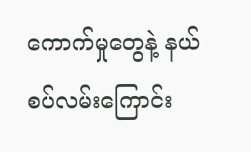ကောက်မှုတွေနဲ့ နယ်စပ်လမ်းကြောင်း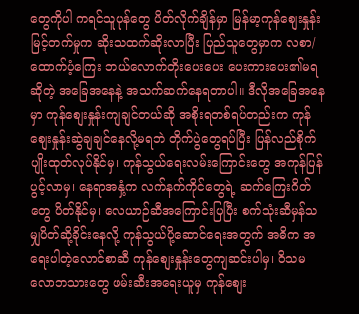တွေကိုပါ ကရင်သူပုန်တွေ ပိတ်လိုက်ချိန်မှာ မြန်မာ့ကုန်စျေးနှုန်းမြင့်တက်မှုက ဆိုးသထက်ဆိုးလာပြီး ပြည်သူတွေမှာက လစာ/ထောက်ပံ့ကြေး ဘယ်လောက်တိုးပေးပေး ပေးကားပေး၏မရဆိုတဲ့ အခြေအနေနဲ့ အသက်ဆက်နေရတာပါ။ ဒီလိုအခြေအနေမှာ ကုန်စျေးနှုန်းကျချင်တယ်ဆို အစိုးရတစ်ရပ်တည်းက ကုန်စျေးနှုန်းဆွဲချချင်နေလို့မရဘဲ တိုက်ပွဲတွေရပ်ပြီး ပြန်လည်စိုက်ပျိုးထုတ်လုပ်နိုင်မှ၊ ကုန်သွယ်ရေးလမ်းကြောင်းတွေ အကုန်ပြန်ပွင့်လာမှ၊ နေရာအနှံ့က လက်နက်ကိုင်တွေရဲ့ ဆက်ကြေးဂိတ်တွေ ပိတ်နိုင်မှ၊ လေယာဉ်ဆီအကြောင်းပြပြီး စက်သုံးဆီမှန်သမျှပိတ်ဆို့ခိုင်းနေလို့ ကုန်သွယ်ပို့ဆောင်ရေးအတွက် အဓိက အရေးပါတဲ့လောင်စာဆီ ကုန်စျေးနှုန်းတွေကျဆင်းပါမှ၊ ဝိသမလောဘသားတွေ ဖမ်းဆီးအရေးယူမှ ကုန်စျေး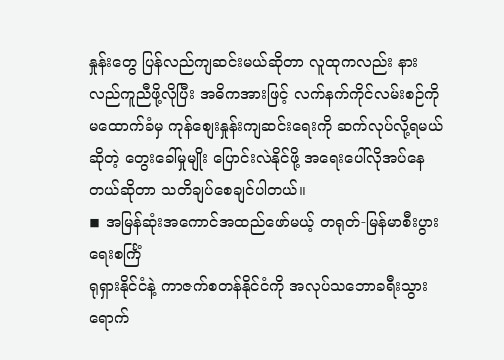နှုန်းတွေ ပြန်လည်ကျဆင်းမယ်ဆိုတာ လူထုကလည်း နားလည်ကူညီဖို့လိုပြီး အဓိကအားဖြင့် လက်နက်ကိုင်လမ်းစဉ်ကို မထောက်ခံမှ ကုန်စျေးနှုန်းကျဆင်းရေးကို ဆက်လုပ်လို့ရမယ်ဆိုတဲ့ တွေးခေါ်မှုမျိုး ပြောင်းလဲနိုင်ဖို့ အရေးပေါ်လိုအပ်နေတယ်ဆိုတာ သတိချပ်စေချင်ပါတယ်။
◾ အမြန်ဆုံးအကောင်အထည်ဖော်မယ့် တရုတ်-မြန်မာစီးပွားရေးစင်္ကြံ
ရုရှားနိုင်ငံနဲ့ ကာဇက်စတန်နိုင်ငံကို အလုပ်သဘောခရီးသွားရောက်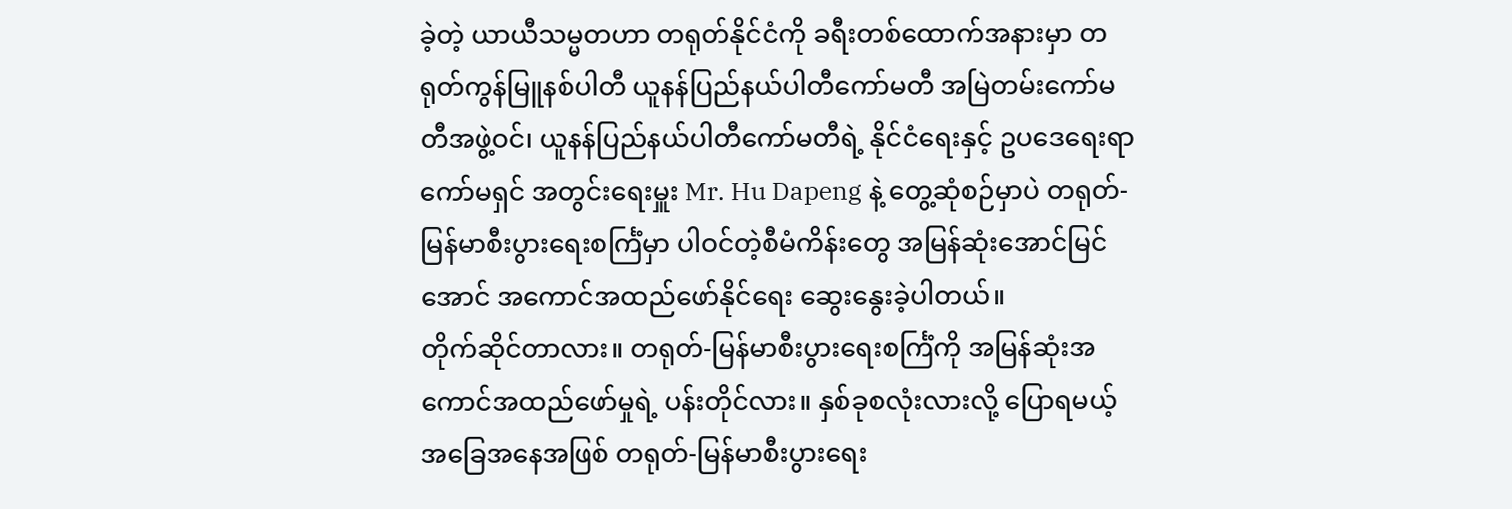ခဲ့တဲ့ ယာယီသမ္မတဟာ တရုတ်နိုင်ငံကို ခရီးတစ်ထောက်အနားမှာ တရုတ်ကွန်မြူနစ်ပါတီ ယူနန်ပြည်နယ်ပါတီကော်မတီ အမြဲတမ်းကော်မတီအဖွဲ့ဝင်၊ ယူနန်ပြည်နယ်ပါတီကော်မတီရဲ့ နိုင်ငံရေးနှင့် ဥပဒေရေးရာကော်မရှင် အတွင်းရေးမှူး Mr. Hu Dapeng နဲ့ တွေ့ဆုံစဉ်မှာပဲ တရုတ်-မြန်မာစီးပွားရေးစင်္ကြံမှာ ပါဝင်တဲ့စီမံကိန်းတွေ အမြန်ဆုံးအောင်မြင်အောင် အကောင်အထည်ဖော်နိုင်ရေး ဆွေးနွေးခဲ့ပါတယ်။
တိုက်ဆိုင်တာလား။ တရုတ်-မြန်မာစီးပွားရေးစင်္ကြံကို အမြန်ဆုံးအကောင်အထည်ဖော်မှုရဲ့ ပန်းတိုင်လား။ နှစ်ခုစလုံးလားလို့ ပြောရမယ့်အခြေအနေအဖြစ် တရုတ်-မြန်မာစီးပွားရေး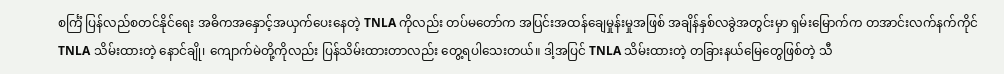စင်္ကြံ ပြန်လည်စတင်နိုင်ရေး အဓိကအနှောင့်အယှက်ပေးနေတဲ့ TNLA ကိုလည်း တပ်မတော်က အပြင်းအထန်ချေမှုန်းမှုအဖြစ် အချိန်နှစ်လခွဲအတွင်းမှာ ရှမ်းမြောက်က တအာင်းလက်နက်ကိုင် TNLA သိမ်းထားတဲ့ နောင်ချို၊ ကျောက်မဲတို့ကိုလည်း ပြန်သိမ်းထားတာလည်း တွေ့ရပါသေးတယ်။ ဒါ့အပြင် TNLA သိမ်းထားတဲ့ တခြားနယ်မြေတွေဖြစ်တဲ့ သီ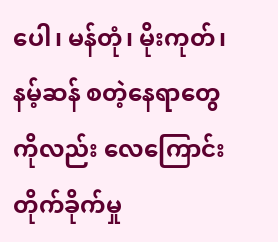ပေါ၊ မန်တုံ၊ မိုးကုတ်၊ နမ့်ဆန် စတဲ့နေရာတွေကိုလည်း လေကြောင်းတိုက်ခိုက်မှု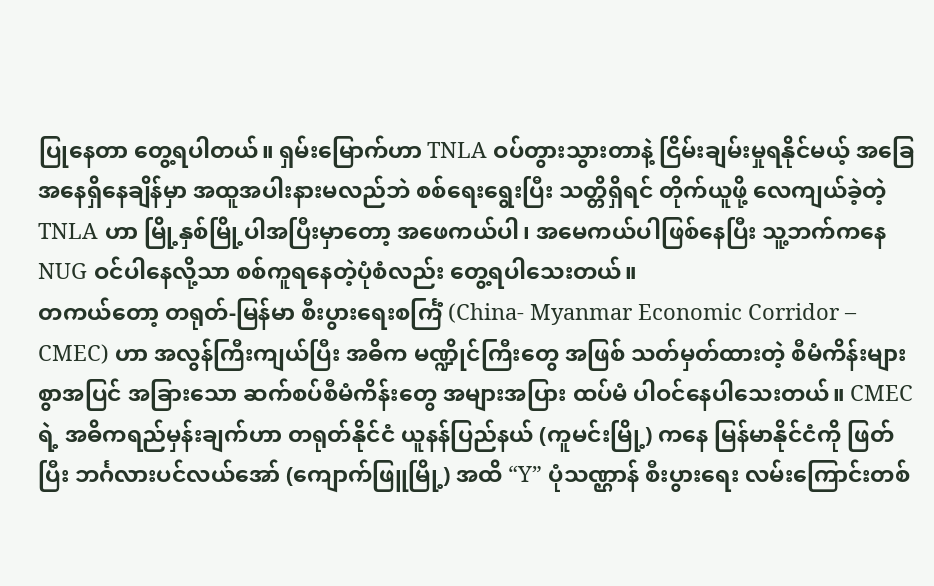ပြုနေတာ တွေ့ရပါတယ်။ ရှမ်းမြောက်ဟာ TNLA ဝပ်တွားသွားတာနဲ့ ငြိမ်းချမ်းမှုရနိုင်မယ့် အခြေအနေရှိနေချိန်မှာ အထူအပါးနားမလည်ဘဲ စစ်ရေးရွေးပြီး သတ္တိရှိရင် တိုက်ယူဖို့ လေကျယ်ခဲ့တဲ့ TNLA ဟာ မြို့နှစ်မြို့ပါအပြီးမှာတော့ အဖေကယ်ပါ၊ အမေကယ်ပါဖြစ်နေပြီး သူ့ဘက်ကနေ NUG ဝင်ပါနေလို့သာ စစ်ကူရနေတဲ့ပုံစံလည်း တွေ့ရပါသေးတယ်။
တကယ်တော့ တရုတ်-မြန်မာ စီးပွားရေးစင်္ကြံ (China- Myanmar Economic Corridor – CMEC) ဟာ အလွန်ကြီးကျယ်ပြီး အဓိက မဏ္ဍိုင်ကြီးတွေ အဖြစ် သတ်မှတ်ထားတဲ့ စီမံကိန်းများစွာအပြင် အခြားသော ဆက်စပ်စီမံကိန်းတွေ အများအပြား ထပ်မံ ပါဝင်နေပါသေးတယ်။ CMEC ရဲ့ အဓိကရည်မှန်းချက်ဟာ တရုတ်နိုင်ငံ ယူနန်ပြည်နယ် (ကူမင်းမြို့) ကနေ မြန်မာနိုင်ငံကို ဖြတ်ပြီး ဘင်္ဂလားပင်လယ်အော် (ကျောက်ဖြူမြို့) အထိ “Y” ပုံသဏ္ဌာန် စီးပွားရေး လမ်းကြောင်းတစ်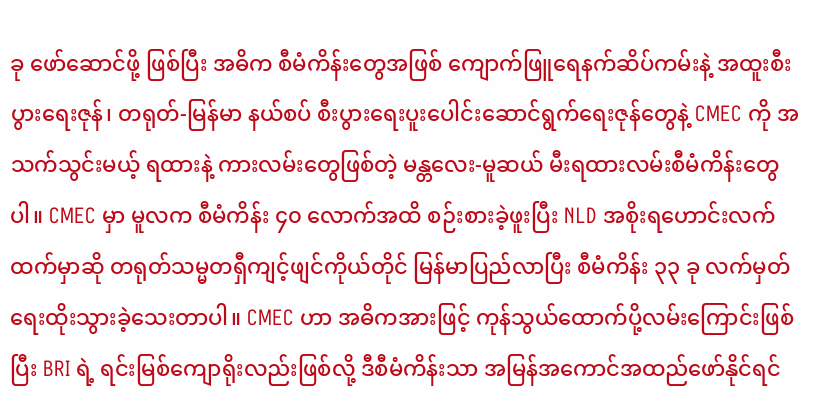ခု ဖော်ဆောင်ဖို့ ဖြစ်ပြီး အဓိက စီမံကိန်းတွေအဖြစ် ကျောက်ဖြူရေနက်ဆိပ်ကမ်းနဲ့ အထူးစီးပွားရေးဇုန်၊ တရုတ်-မြန်မာ နယ်စပ် စီးပွားရေးပူးပေါင်းဆောင်ရွက်ရေးဇုန်တွေနဲ့ CMEC ကို အသက်သွင်းမယ့် ရထားနဲ့ ကားလမ်းတွေဖြစ်တဲ့ မန္တလေး-မူဆယ် မီးရထားလမ်းစီမံကိန်းတွေပါ။ CMEC မှာ မူလက စီမံကိန်း ၄၀ လောက်အထိ စဉ်းစားခဲ့ဖူးပြီး NLD အစိုးရဟောင်းလက်ထက်မှာဆို တရုတ်သမ္မတရှီကျင့်ဖျင်ကိုယ်တိုင် မြန်မာပြည်လာပြီး စီမံကိန်း ၃၃ ခု လက်မှတ်ရေးထိုးသွားခဲ့သေးတာပါ။ CMEC ဟာ အဓိကအားဖြင့် ကုန်သွယ်ထောက်ပို့လမ်းကြောင်းဖြစ်ပြီး BRI ရဲ့ ရင်းမြစ်ကျောရိုးလည်းဖြစ်လို့ ဒီစီမံကိန်းသာ အမြန်အကောင်အထည်ဖော်နိုင်ရင်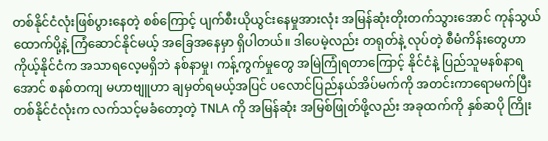တစ်နိုင်ငံလုံးဖြစ်ပွားနေတဲ့ စစ်ကြောင့် ပျက်စီးယိုယွင်းနေမှုအားလုံး အမြန်ဆုံးတိုးတက်သွားအောင် ကုန်သွယ်ထောက်ပို့နဲ့ ကြံဆောင်နိုင်မယ့် အခြေအနေမှာ ရှိပါတယ်။ ဒါပေမဲ့လည်း တရုတ်နဲ့ လုပ်တဲ့ စီမံကိန်းတွေဟာ ကိုယ့်နိုင်ငံက အသာရလေ့မရှိဘဲ နစ်နာမှု၊ ကန့်ကွက်မှုတွေ အမြဲကြုံရတာကြောင့် နိုင်ငံနဲ့ ပြည်သူမနစ်နာရအောင် စနစ်တကျ မဟာဗျူဟာ ချမှတ်ရမယ့်အပြင် ပလောင်ပြည်နယ်အိပ်မက်ကို အတင်းကာရောမက်ပြီး တစ်နိုင်ငံလုံးက လက်သင့်မခံတော့တဲ့ TNLA ကို အမြန်ဆုံး အမြစ်ဖြုတ်ဖို့လည်း အခုထက်ကို နှစ်ဆပို ကြိုး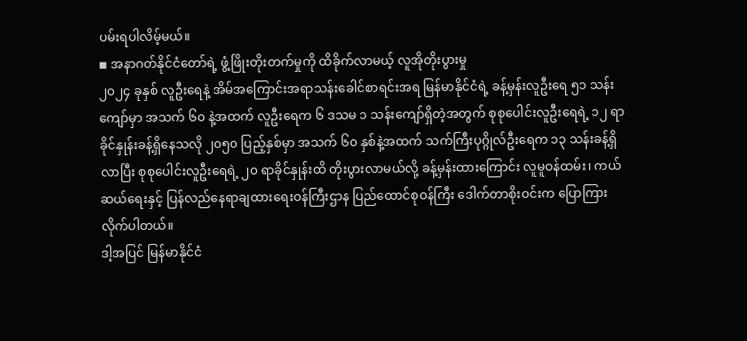ပမ်းရပါလိမ့်မယ်။
◾ အနာဂတ်နိုင်ငံတော်ရဲ့ ဖွံ့ဖြိုးတိုးတက်မှုကို ထိခိုက်လာမယ့် လူအိုတိုးပွားမှု
၂၀၂၄ ခုနှစ် လူဦးရေနဲ့ အိမ်အကြောင်းအရာသန်းခေါင်စာရင်းအရ မြန်မာနိုင်ငံရဲ့ ခန့်မှန်းလူဦးရေ ၅၁ သန်းကျော်မှာ အသက် ၆၀ နဲ့အထက် လူဦးရေက ၆ ဒသမ ၁ သန်းကျော်ရှိတဲ့အတွက် စုစုပေါင်းလူဦးရေရဲ့ ၁၂ ရာခိုင်နှုန်းခန့်ရှိနေသလို ၂၀၅၀ ပြည့်နှစ်မှာ အသက် ၆၀ နှစ်နဲ့အထက် သက်ကြီးပုဂ္ဂိုလ်ဦးရေက ၁၃ သန်းခန့်ရှိလာပြီး စုစုပေါင်းလူဦးရေရဲ့ ၂၀ ရာခိုင်နှုန်းထိ တိုးပွားလာမယ်လို့ ခန့်မှန်းထားကြောင်း လူမူဝန်ထမ်း၊ ကယ်ဆယ်ရေးနှင့် ပြန်လည်နေရာချထားရေးဝန်ကြီးဌာန ပြည်ထောင်စုဝန်ကြီး ဒေါက်တာစိုးဝင်းက ပြောကြားလိုက်ပါတယ်။
ဒါ့အပြင် မြန်မာနိုင်ငံ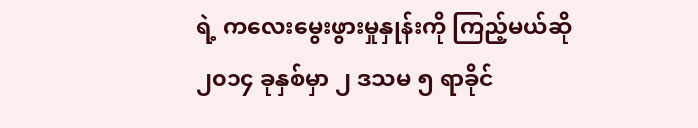ရဲ့ ကလေးမွေးဖွားမှုနှုန်းကို ကြည့်မယ်ဆို ၂၀၁၄ ခုနှစ်မှာ ၂ ဒသမ ၅ ရာခိုင်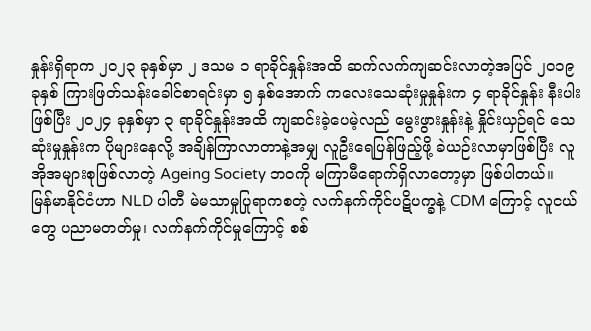နှုန်းရှိရာက ၂၀၂၃ ခုနှစ်မှာ ၂ ဒသမ ၁ ရာခိုင်နှုန်းအထိ ဆက်လက်ကျဆင်းလာတဲ့အပြင် ၂၀၁၉ ခုနှစ် ကြားဖြတ်သန်းခေါင်စာရင်းမှာ ၅ နှစ်အောက် ကလေးသေဆုံးမှုနှုန်းက ၄ ရာခိုင်နှုန်း နီးပါးဖြစ်ပြီး ၂၀၂၄ ခုနှစ်မှာ ၃ ရာခိုင်နှုန်းအထိ ကျဆင်းခဲ့ပေမဲ့လည် မွေးဖွားနှုန်းနဲ့ နှိုင်းယှဉ်ရင် သေဆုံးမှုနှုန်းက ပိုများနေလို့ အချိန်ကြာလာတာနဲ့အမျှ လူဦးရေပြန်ဖြည့်ဖို့ ခဲယဉ်းလာမှာဖြစ်ပြီး လူအိုအများစုဖြစ်လာတဲ့ Ageing Society ဘဝကို မကြာမီရောက်ရှိလာတော့မှာ ဖြစ်ပါတယ်။
မြန်မာနိုင်ငံဟာ NLD ပါတီ မဲမသာမှုပြုရာကစတဲ့ လက်နက်ကိုင်ပဋိပက္ခနဲ့ CDM ကြောင့် လူငယ်တွေ ပညာမတတ်မှု၊ လက်နက်ကိုင်မှုကြောင့် စစ်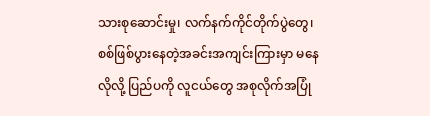သားစုဆောင်းမှု၊ လက်နက်ကိုင်တိုက်ပွဲတွေ၊ စစ်ဖြစ်ပွားနေတဲ့အခင်းအကျင်းကြားမှာ မနေလိုလို့ ပြည်ပကို လူငယ်တွေ အစုလိုက်အပြုံ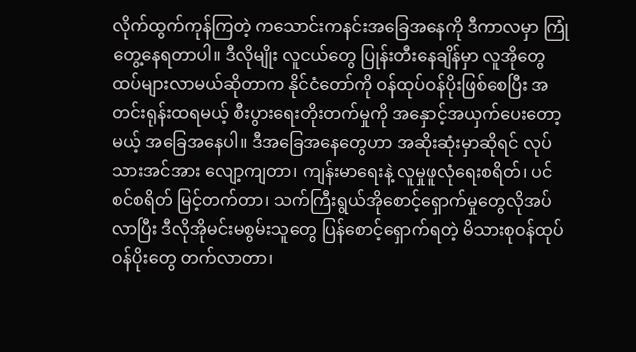လိုက်ထွက်ကုန်ကြတဲ့ ကသောင်းကနင်းအခြေအနေကို ဒီကာလမှာ ကြုံတွေ့နေရတာပါ။ ဒီလိုမျိုး လူငယ်တွေ ပြုန်းတီးနေချိန်မှာ လူအိုတွေထပ်များလာမယ်ဆိုတာက နိုင်ငံတော်ကို ဝန်ထုပ်ဝန်ပိုးဖြစ်စေပြီး အတင်းရုန်းထရမယ့် စီးပွားရေးတိုးတက်မှုကို အနှောင့်အယှက်ပေးတော့မယ့် အခြေအနေပါ။ ဒီအခြေအနေတွေဟာ အဆိုးဆုံးမှာဆိုရင် လုပ်သားအင်အား လျော့ကျတာ၊ ကျန်းမာရေးနဲ့ လူမှုဖူလုံရေးစရိတ်၊ ပင်စင်စရိတ် မြင့်တက်တာ၊ သက်ကြီးရွယ်အိုစောင့်ရှောက်မှုတွေလိုအပ်လာပြီး ဒီလိုအိုမင်းမစွမ်းသူတွေ ပြန်စောင့်ရှောက်ရတဲ့ မိသားစုဝန်ထုပ်ဝန်ပိုးတွေ တက်လာတာ၊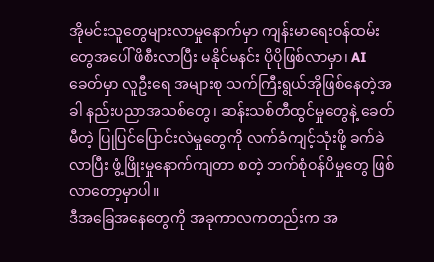အိုမင်းသူတွေများလာမှုနောက်မှာ ကျန်းမာရေးဝန်ထမ်းတွေအပေါ် ဖိစီးလာပြီး မနိုင်မနင်း ပိုပိုဖြစ်လာမှာ၊ AI ခေတ်မှာ လူဦးရေ အများစု သက်ကြီးရွယ်အိုဖြစ်နေတဲ့အခါ နည်းပညာအသစ်တွေ၊ ဆန်းသစ်တီထွင်မှုတွေနဲ့ ခေတ်မီတဲ့ ပြုပြင်ပြောင်းလဲမှုတွေကို လက်ခံကျင့်သုံးဖို့ ခက်ခဲလာပြီး ဖွံ့ဖြိုးမှုနောက်ကျတာ စတဲ့ ဘက်စုံဝန်ပိမှုတွေ ဖြစ်လာတော့မှာပါ။
ဒီအခြေအနေတွေကို အခုကာလကတည်းက အ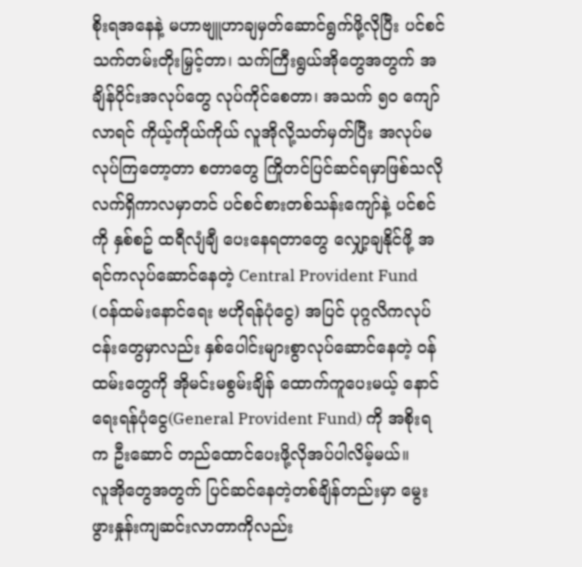စိုးရအနေနဲ့ မဟာဗျူဟာချမှတ်ဆောင်ရွက်ဖို့လိုပြီး ပင်စင်သက်တမ်းတိုးမြှင့်တာ၊ သက်ကြီးရွယ်အိုတွေအတွက် အချိန်ပိုင်းအလုပ်တွေ လုပ်ကိုင်စေတာ၊ အသက် ၅၀ ကျော်လာရင် ကိုယ့်ကိုယ်ကိုယ် လူအိုလို့သတ်မှတ်ပြီး အလုပ်မလုပ်ကြတော့တာ စတာတွေ ကြိုတင်ပြင်ဆင်ရမှာဖြစ်သလို လက်ရှိကာလမှာတင် ပင်စင်စားတစ်သန်းကျော်နဲ့ ပင်စင်ကို နှစ်စဥ် ထရီလျံချီ ပေးနေရတာတွေ လျှော့ချနိုင်ဖို့ အရင်ကလုပ်ဆောင်နေတဲ့ Central Provident Fund (ဝန်ထမ်းနောင်ရေး ဗဟိုရန်ပုံငွေ) အပြင် ပုဂ္ဂလိကလုပ်ငန်းတွေမှာလည်း နှစ်ပေါင်းများစွာလုပ်ဆောင်နေတဲ့ ဝန်ထမ်းတွေကို အိုမင်းမစွမ်းချိန် ထောက်ကူပေးမယ့် နောင်ရေးရန်ပုံငွေ(General Provident Fund) ကို အစိုးရက ဦးဆောင် တည်ထောင်ပေးဖို့လိုအပ်ပါလိမ့်မယ်။
လူအိုတွေအတွက် ပြင်ဆင်နေတဲ့တစ်ချိန်တည်းမှာ မွေးဖွားနှုန်းကျဆင်းလာတာကိုလည်း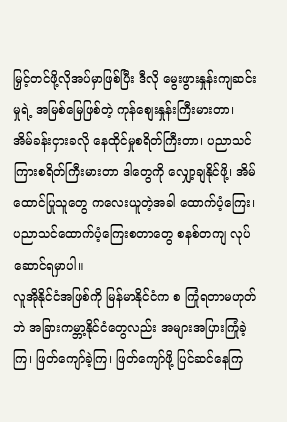မြှင့်တင်ဖို့လိုအပ်မှာဖြစ်ပြီး ဒီလို မွေးဖွားနှုန်းကျဆင်းမှုရဲ့ အမြစ်မြေဖြစ်တဲ့ ကုန်စျေးနှုန်းကြီးမားတာ၊ အိမ်ခန်းငှားခလို နေထိုင်မှုစရိတ်ကြီးတာ၊ ပညာသင်ကြားစရိတ်ကြီးမားတာ ဒါတွေကို လျှော့ချနိုင်ဖို့၊ အိမ်ထောင်ပြုသူတွေ ကလေးယူတဲ့အခါ ထောက်ပံ့ကြေး၊ ပညာသင်ထောက်ပံ့ကြေးစတာတွေ စနစ်တကျ လုပ်ဆောင်ရမှာပါ။
လူအိုနိုင်ငံအဖြစ်ကို မြန်မာနိုင်ငံက စ ကြုံရတာမဟုတ်ဘဲ အခြားကမ္ဘာ့နိုင်ငံတွေလည်း အများအပြားကြုံခဲ့ကြ၊ ဖြတ်ကျော်ခဲ့ကြ၊ ဖြတ်ကျော်ဖို့ ပြင်ဆင်နေကြ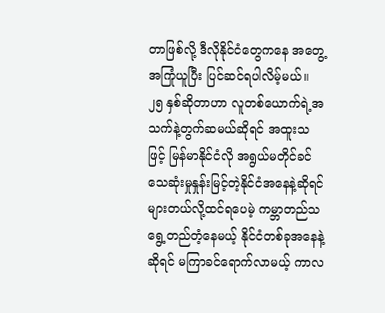တာဖြစ်လို့ ဒီလိုနိုင်ငံတွေကနေ အတွေ့အကြုံယူပြီး ပြင်ဆင်ရပါလိမ့်မယ်။ ၂၅ နှစ်ဆိုတာဟာ လူတစ်ယောက်ရဲ့အသက်နဲ့တွက်ဆမယ်ဆိုရင် အထူးသဖြင့် မြန်မာနိုင်ငံလို အရွယ်မတိုင်ခင်သေဆုံးမှုနှုန်းမြင့်တဲ့နိုင်ငံအနေနဲ့ဆိုရင် များတယ်လို့ထင်ရပေမဲ့ ကမ္ဘာတည်သရွေ့တည်တံ့နေမယ့် နိုင်ငံတစ်ခုအနေနဲ့ဆိုရင် မကြာခင်ရောက်လာမယ့် ကာလ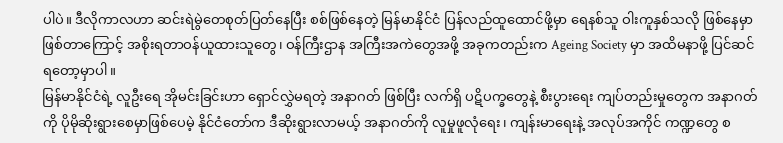ပါပဲ။ ဒီလိုကာလဟာ ဆင်းရဲမွဲတေစုတ်ပြတ်နေပြီး စစ်ဖြစ်နေတဲ့ မြန်မာနိုင်ငံ ပြန်လည်ထူထောင်ဖို့မှာ ရေနစ်သူ ဝါးကူနှစ်သလို ဖြစ်နေမှာဖြစ်တာကြောင့် အစိုးရတာဝန်ယူထားသူတွေ၊ ဝန်ကြီးဌာန အကြီးအကဲတွေအဖို့ အခုကတည်းက Ageing Society မှာ အထိမနာဖို့ ပြင်ဆင်ရတော့မှာပါ။
မြန်မာနိုင်ငံရဲ့ လူဦးရေ အိုမင်းခြင်းဟာ ရှောင်လွှဲမရတဲ့ အနာဂတ် ဖြစ်ပြီး လက်ရှိ ပဋိပက္ခတွေနဲ့ စီးပွားရေး ကျပ်တည်းမှုတွေက အနာဂတ်ကို ပိုမိုဆိုးရွားစေမှာဖြစ်ပေမဲ့ နိုင်ငံတော်က ဒီဆိုးရွားလာမယ့် အနာဂတ်ကို လူမှုဖူလုံရေး၊ ကျန်းမာရေးနဲ့ အလုပ်အကိုင် ကဏ္ဍတွေ စ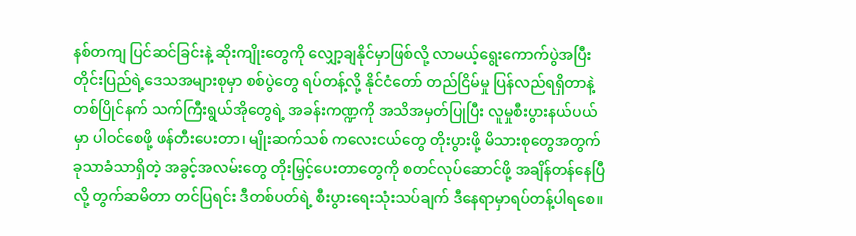နစ်တကျ ပြင်ဆင်ခြင်းနဲ့ ဆိုးကျိုးတွေကို လျှော့ချနိုင်မှာဖြစ်လို့ လာမယ့်ရွေးကောက်ပွဲအပြီး တိုင်းပြည်ရဲ့ဒေသအများစုမှာ စစ်ပွဲတွေ ရပ်တန့်လို့ နိုင်ငံတော် တည်ငြိမ်မှု ပြန်လည်ရရှိတာနဲ့တစ်ပြိုင်နက် သက်ကြီးရွယ်အိုတွေရဲ့ အခန်းကဏ္ဍကို အသိအမှတ်ပြုပြီး လူမှုစီးပွားနယ်ပယ်မှာ ပါဝင်စေဖို့ ဖန်တီးပေးတာ၊ မျိုးဆက်သစ် ကလေးငယ်တွေ တိုးပွားဖို့ မိသားစုတွေအတွက် ခုသာခံသာရှိတဲ့ အခွင့်အလမ်းတွေ တိုးမြှင့်ပေးတာတွေကို စတင်လုပ်ဆောင်ဖို့ အချိန်တန်နေပြီလို့ တွက်ဆမိတာ တင်ပြရင်း ဒီတစ်ပတ်ရဲ့ စီးပွားရေးသုံးသပ်ချက် ဒီနေရာမှာရပ်တန့်ပါရစေ။